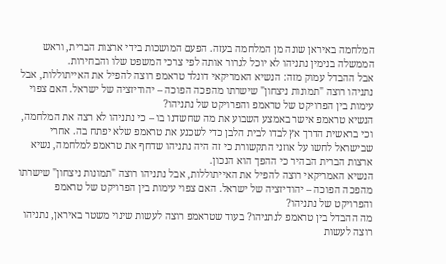המלחמה באיראן שונה מן המלחמה בעזה. הפעם המושכות בידי ארצות הברית, וראש הממשלה בנימין נתניהו לא יוכל לגרור אותה לפי צרכי המשפט שלו והבחירות.
אבל ההבדל עמוק מזה: הנשיא האמריקאי דונלד טראמפ רוצה להפיל את האייתוללות, אבל נתניהו רוצה "תמונות ניצחון" שישרתו מהפכה הפוכה – יהודיזציה של ישראל. האם צפוי עימות בין הפרויקט של טראמפ והפרויקט של נתניהו?
הנשיא טראמפ אישר באמצע השבוע את מה שחשדנו בו – כי נתניהו לא רצה את המלחמה, וכי בראשית הדרך אץ לבדו לבית הלבן כדי לשכנע את טראמפ שלא יפתח בה. אחרי שבישראל לחשו על אוזני התקשורת כי זה היה נתניהו שדחף את טראמפ למלחמה, נשיא ארצות הברית הבהיר כי ההפך הוא הנכון.
הנשיא האמריקאי רוצה להפיל את האייתוללות, אבל נתניהו רוצה "תמונות ניצחון" שישרתו מהפכה הפוכה – יהודיזציה של ישראל. האם צפוי עימות בין הפרויקט של טראמפ והפרויקט של נתניהו?
מה ההבדל בין טראמפ לנתניהו? בעוד שטראמפ רוצה לעשות שינוי משטר באיראן, נתניהו רוצה לעשות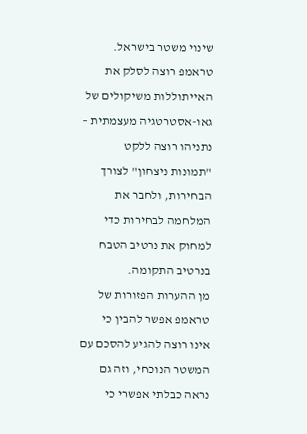שינוי משטר בישראל. טראמפ רוצה לסלק את האייתוללות משיקולים של גאו-אסטרטגיה מעצמתית – נתניהו רוצה ללקט "תמונות ניצחון" לצורך הבחירות, ולחבר את המלחמה לבחירות כדי למחוק את נרטיב הטבח בנרטיב התקומה.
מן ההערות הפזורות של טראמפ אפשר להבין כי אינו רוצה להגיע להסכם עם המשטר הנוכחי, וזה גם נראה כבלתי אפשרי כי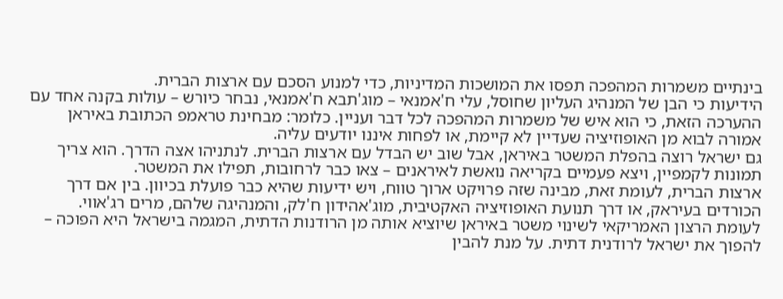בינתיים משמרות המהפכה תפסו את המושכות המדיניות, כדי למנוע הסכם עם ארצות הברית.
הידיעות כי הבן של המנהיג העליון שחוסל, עלי ח'אמנאי – מוג'תבא ח'אמנאי, נבחר כיורש – עולות בקנה אחד עם ההערכה הזאת, כי הוא איש של משמרות המהפכה לכל דבר ועניין. כלומר: מבחינת טראמפ הכתובת באיראן אמורה לבוא מן האופוזיציה שעדיין לא קיימת, או לפחות איננו יודעים עליה.
גם ישראל רוצה בהפלת המשטר באיראן, אבל שוב יש הבדל עם ארצות הברית. לנתניהו אצה הדרך. הוא צריך תמונות לקמפיין, ויצא פעמיים בקריאה נואשת לאיראנים – צאו כבר לרחובות, תפילו את המשטר.
ארצות הברית, לעומת זאת, מבינה שזה פרויקט ארוך טווח, ויש ידיעות שהיא כבר פועלת בכיוון. בין אם דרך הכורדים בעיראק, או דרך תנועת האופוזיציה האקטיבית, מוג'אהידון ח'לק, והמנהיגה שלהם, מרים רג'אווי.
לעומת הרצון האמריקאי לשינוי משטר באיראן שיוציא אותה מן הרודנות הדתית, המגמה בישראל היא הפוכה – להפוך את ישראל לרודנית דתית. על מנת להבין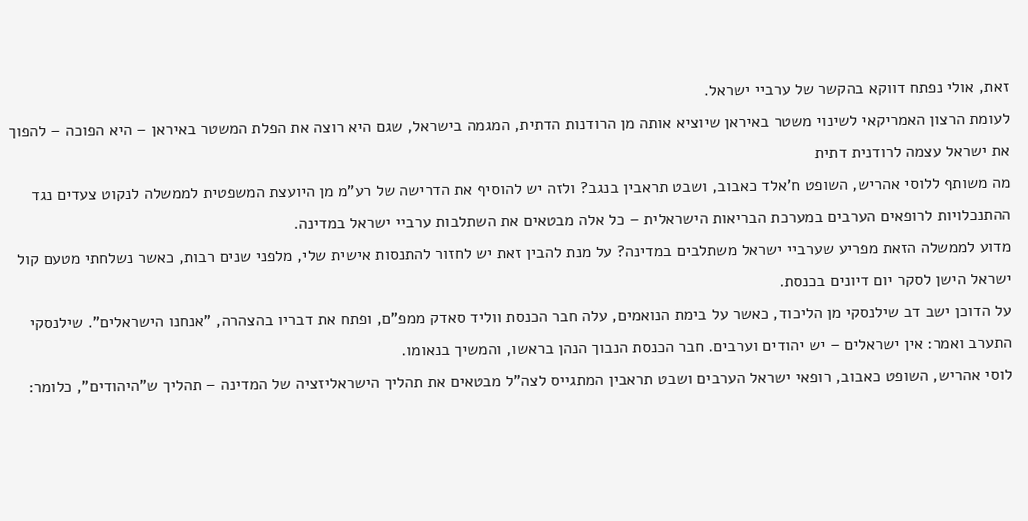זאת, אולי נפתח דווקא בהקשר של ערביי ישראל.
לעומת הרצון האמריקאי לשינוי משטר באיראן שיוציא אותה מן הרודנות הדתית, המגמה בישראל, שגם היא רוצה את הפלת המשטר באיראן – היא הפוכה – להפוך את ישראל עצמה לרודנית דתית
מה משותף ללוסי אהריש, השופט ח'אלד כאבוב, ושבט תראבין בנגב? ולזה יש להוסיף את הדרישה של רע"מ מן היועצת המשפטית לממשלה לנקוט צעדים נגד ההתנכלויות לרופאים הערבים במערכת הבריאות הישראלית – כל אלה מבטאים את השתלבות ערביי ישראל במדינה.
מדוע לממשלה הזאת מפריע שערביי ישראל משתלבים במדינה? על מנת להבין זאת יש לחזור להתנסות אישית שלי, מלפני שנים רבות, כאשר נשלחתי מטעם קול ישראל הישן לסקר יום דיונים בכנסת.
על הדוכן ישב דב שילנסקי מן הליכוד, כאשר על בימת הנואמים, עלה חבר הכנסת ווליד סאדק ממפ"ם, ופתח את דבריו בהצהרה, "אנחנו הישראלים". שילנסקי התערב ואמר: אין ישראלים – יש יהודים וערבים. חבר הכנסת הנבוך הנהן בראשו, והמשיך בנאומו.
לוסי אהריש, השופט כאבוב, רופאי ישראל הערבים ושבט תראבין המתגייס לצה"ל מבטאים את תהליך הישראליזציה של המדינה – תהליך ש"היהודים", כלומר: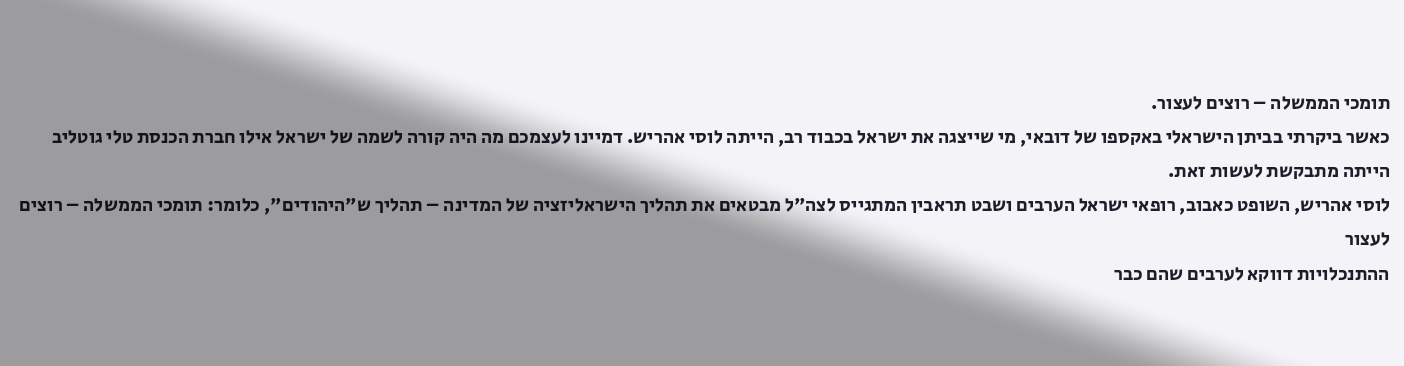תומכי הממשלה – רוצים לעצור.
כאשר ביקרתי בביתן הישראלי באקספו של דובאי, מי שייצגה את ישראל בכבוד רב, הייתה לוסי אהריש. דמיינו לעצמכם מה היה קורה לשמה של ישראל אילו חברת הכנסת טלי גוטליב הייתה מתבקשת לעשות זאת.
לוסי אהריש, השופט כאבוב, רופאי ישראל הערבים ושבט תראבין המתגייס לצה"ל מבטאים את תהליך הישראליזציה של המדינה – תהליך ש"היהודים", כלומר: תומכי הממשלה – רוצים לעצור
ההתנכלויות דווקא לערבים שהם כבר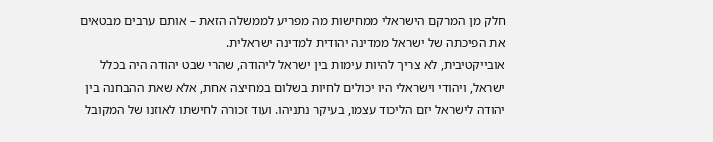חלק מן המרקם הישראלי ממחישות מה מפריע לממשלה הזאת – אותם ערבים מבטאים את הפיכתה של ישראל ממדינה יהודית למדינה ישראלית.
אובייקטיבית, לא צריך להיות עימות בין ישראל ליהודה, שהרי שבט יהודה היה בכלל ישראל, ויהודי וישראלי היו יכולים לחיות בשלום במחיצה אחת, אלא שאת ההבחנה בין יהודה לישראל יזם הליכוד עצמו, בעיקר נתניהו. ועוד זכורה לחישתו לאוזנו של המקובל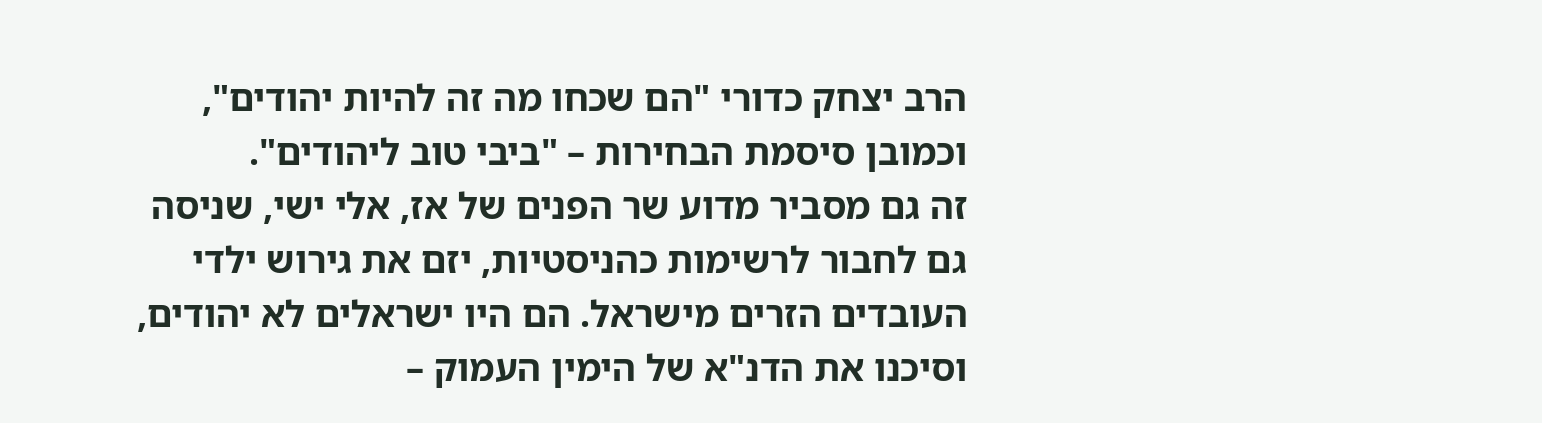הרב יצחק כדורי "הם שכחו מה זה להיות יהודים", וכמובן סיסמת הבחירות – "ביבי טוב ליהודים".
זה גם מסביר מדוע שר הפנים של אז, אלי ישי, שניסה גם לחבור לרשימות כהניסטיות, יזם את גירוש ילדי העובדים הזרים מישראל. הם היו ישראלים לא יהודים, וסיכנו את הדנ"א של הימין העמוק –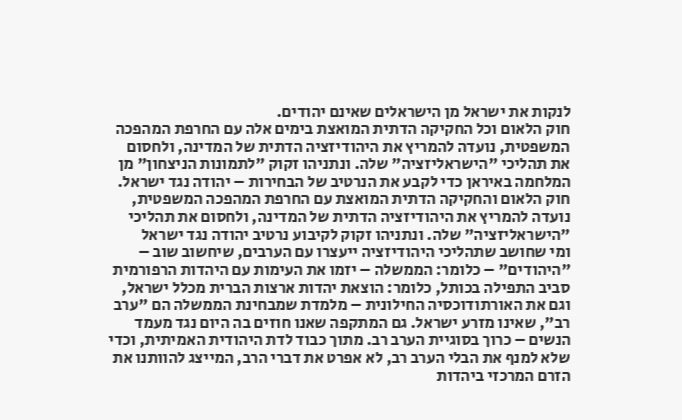לנקות את ישראל מן הישראלים שאינם יהודים.
חוק הלאום וכל החקיקה הדתית המואצת בימים אלה עם החרפת המהפכה המשפטית, נועדה להמריץ את היהודיזציה הדתית של המדינה, ולחסום את תהליכי "הישראליזציה" שלה. ונתניהו זקוק "לתמונות הניצחון" מן המלחמה באיראן כדי לקבע את הנרטיב של הבחירות – יהודה נגד ישראל.
חוק הלאום והחקיקה הדתית המואצת עם החרפת המהפכה המשפטית, נועדה להמריץ את היהודיזציה הדתית של המדינה, ולחסום את תהליכי "הישראליזציה" שלה. ונתניהו זקוק לקיבוע נרטיב יהודה נגד ישראל
ומי שחושב שתהליכי היהודיזציה ייעצרו עם הערבים, שיחשוב שוב – "היהודים" – כלומר: הממשלה – יזמו את העימות עם היהדות הרפורמית סביב התפילה בכותל, כלומר: הוצאת יהדות ארצות הברית מכלל ישראל, וגם את האורתודוכסיה החילונית – מלמדת שמבחינת הממשלה הם "ערב רב", שאינו מזרע ישראל. גם המתקפה שאנו חוזים בה היום נגד מעמד הנשים – כרוך בסוגיית הערב רב. מתוך כבוד לדת היהודית האמיתית, וכדי שלא למנף את הבלי הערב רב, לא אפרט את דברי הרב, המייצג להוותנו את הזרם המרכזי ביהדות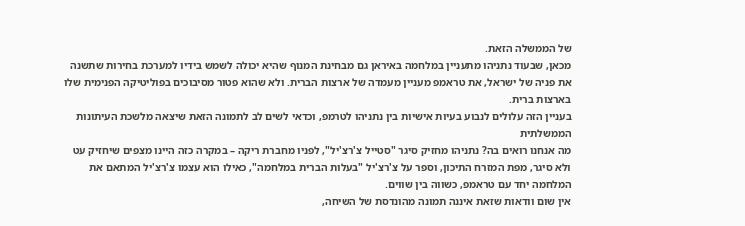של הממשלה הזאת.
מכאן, שבעוד נתניהו מתעניין במלחמה באיראן גם מבחינת המנוף שהיא יכולה לשמש בידיו למערכת בחירות שתשנה את פניה של ישראל, את טראמפ מעניין מעמדה של ארצות הברית. ולא שהוא פטור מסיבוכים בפוליטיקה הפנימית שלו בארצות ברית.
בעניין הזה עלולים לנבוע בעיות אישיות בין נתניהו לטרמפ, וכדאי לשים לב לתמונה הזאת שיצאה מלשכת העיתונות הממשלתית
מה אנחנו רואים בה? נתניהו מחזיק סיגר "סטייל צ'רצ'יל", לפניו מחברת ריקה – במקרה כזה היינו מצפים שיחזיק עט ולא סיגר, מפת המזרח התיכון, וספר על צ'רצ'יל "בעלות הברית במלחמה", כאילו הוא עצמו צ'רצ'יל המתאם את המלחמה יחד עם טראמפ, כשווה בין שווים.
אין שום וודאות שזאת איננה תמונה מהונדסת של השיחה,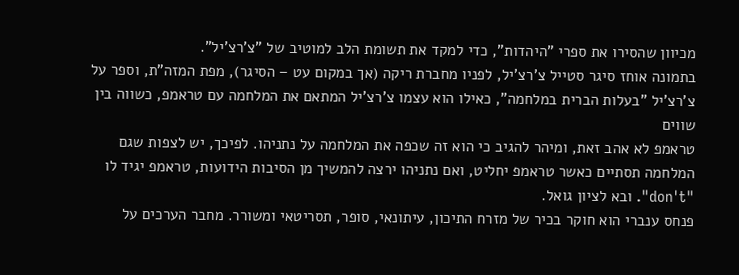מכיוון שהסירו את ספרי "היהדות", כדי למקד את תשומת הלב למוטיב של "צ'רצ'יל".
בתמונה אוחז סיגר סטייל צ'רצ'יל, לפניו מחברת ריקה (אך במקום עט – הסיגר), מפת המזה"ת, וספר על צ'רצ'יל "בעלות הברית במלחמה", כאילו הוא עצמו צ'רצ'יל המתאם את המלחמה עם טראמפ, כשווה בין שווים
טראמפ לא אהב זאת, ומיהר להגיב כי הוא זה שכפה את המלחמה על נתניהו. לפיכך, יש לצפות שגם המלחמה תסתיים כאשר טראמפ יחליט, ואם נתניהו ירצה להמשיך מן הסיבות הידועות, טראמפ יגיד לו "don't". ובא לציון גואל.
פנחס ענברי הוא חוקר בכיר של מזרח התיכון, עיתונאי, סופר, תסריטאי ומשורר. מחבר הערכים על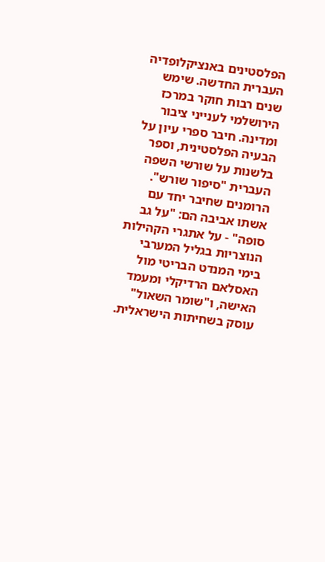הפלסטינים באנציקלופדיה העברית החדשה. שימש שנים רבות חוקר במרכז הירושלמי לענייני ציבור ומדינה. חיבר ספרי עיון על הבעיה הפלסטינית, וספר בלשנות על שורשי השפה העברית "סיפור שורש". הרומנים שחיבר יחד עם אשתו אביבה הם: "על גב סופה" - על אתגרי הקהילות הנוצריות בגליל המערבי בימי המנדט הבריטי מול האסלאם הרדיקלי ומעמד האישה, ו"שומר השאול" עוסק בשחיתות הישראלית.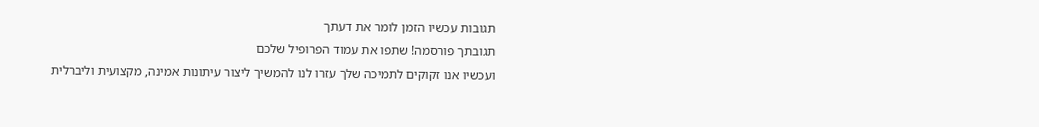תגובות עכשיו הזמן לומר את דעתך
תגובתך פורסמה! שתפו את עמוד הפרופיל שלכם
ועכשיו אנו זקוקים לתמיכה שלך עזרו לנו להמשיך ליצור עיתונות אמינה, מקצועית וליברלית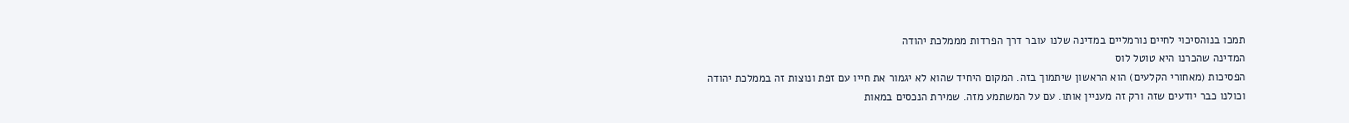תמכו בנוהסיכוי לחיים נורמליים במדינה שלנו עובר דרך הפרדות מממלכת יהודה
המדינה שהכרנו היא טוטל לוס
הפסיכות (מאחורי הקלעים) הוא הראשון שיתמוך בזה. המקום היחיד שהוא לא יגמור את חייו עם זפת ונוצות זה בממלכת יהודה
וכולנו כבר יודעים שזה ורק זה מעניין אותו. עם על המשתמע מזה. שמירת הנכסים במאות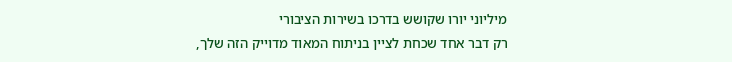מיליוני יורו שקושש בדרכו בשירות הציבורי
רק דבר אחד שכחת לציין בניתוח המאוד מדוייק הזה שלך,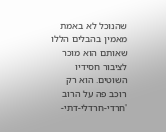שהנוכל לא באמת מאמין בהבלים הללו שאותם הוא מוכר לציבור חסידיו השוטים. הוא רק רוכב פה על הרוב 'חרדי-חרדלי-דתי-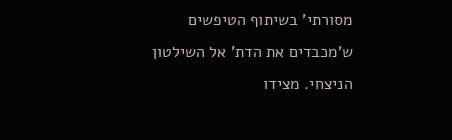מסורתי' בשיתוף הטיפשים ש'מכבדים את הדת' אל השילטון הניצחי. מצידו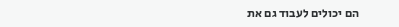הם יכולים לעבוד גם את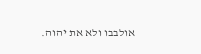אולבבו ולא את יהוה.